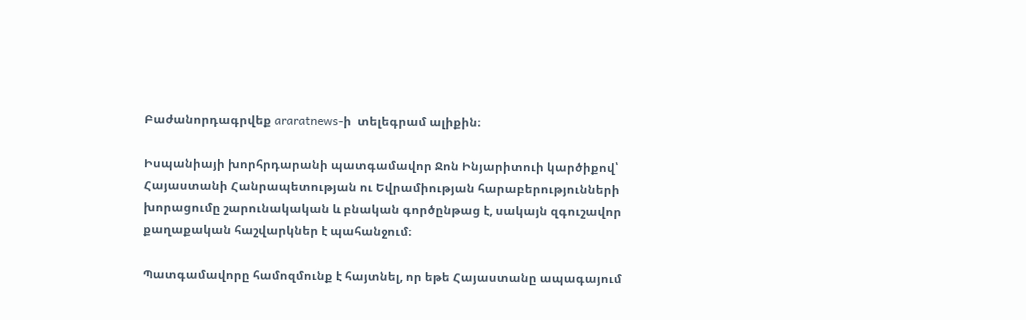Բաժանորդագրվեք araratnews-ի  տելեգրամ ալիքին։

Իսպանիայի խորհրդարանի պատգամավոր Ջոն Ինյարիտուի կարծիքով՝ Հայաստանի Հանրապետության ու Եվրամիության հարաբերությունների խորացումը շարունակական և բնական գործընթաց է, սակայն զգուշավոր քաղաքական հաշվարկներ է պահանջում։

Պատգամավորը համոզմունք է հայտնել, որ եթե Հայաստանը ապագայում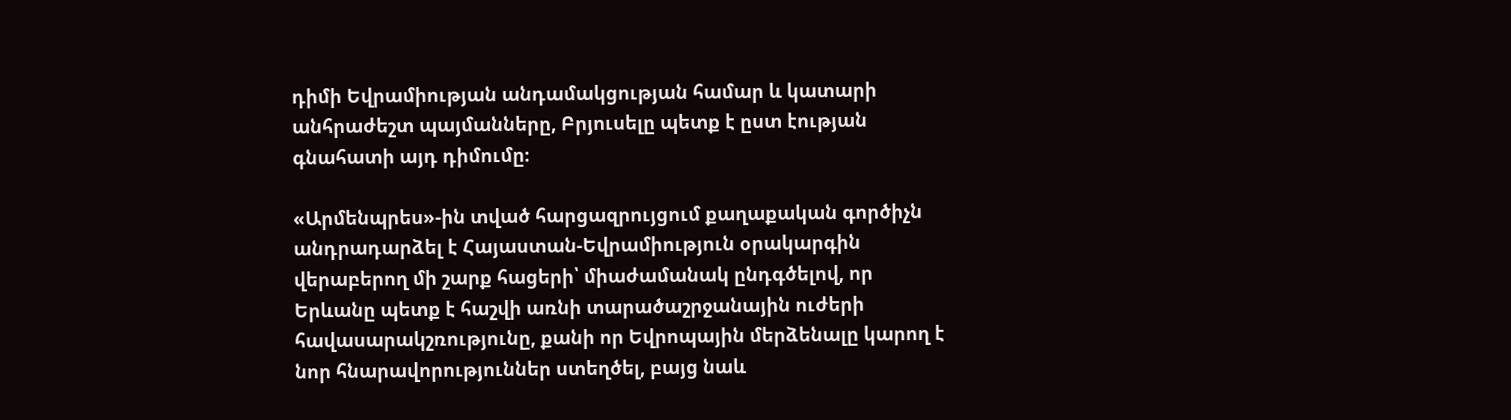դիմի Եվրամիության անդամակցության համար և կատարի անհրաժեշտ պայմանները, Բրյուսելը պետք է ըստ էության գնահատի այդ դիմումը։

«Արմենպրես»-ին տված հարցազրույցում քաղաքական գործիչն անդրադարձել է Հայաստան-Եվրամիություն օրակարգին վերաբերող մի շարք հացերի՝ միաժամանակ ընդգծելով, որ Երևանը պետք է հաշվի առնի տարածաշրջանային ուժերի հավասարակշռությունը, քանի որ Եվրոպային մերձենալը կարող է նոր հնարավորություններ ստեղծել, բայց նաև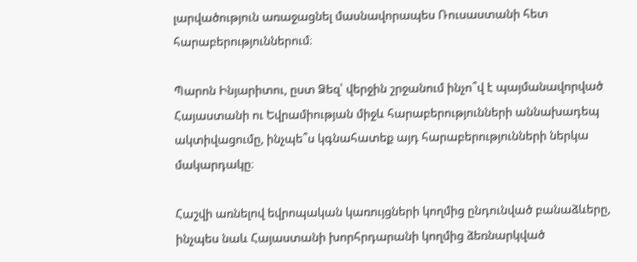լարվածություն առաջացնել մասնավորապես Ռուսաստանի հետ հարաբերություններում։

Պարոն Ինյարիտու, ըստ Ձեզ՝ վերջին շրջանում ինչո՞վ է պայմանավորված Հայաստանի ու Եվրամիության միջև հարաբերությունների աննախադեպ ակտիվացումը, ինչպե՞ս կգնահատեք այդ հարաբերությունների ներկա մակարդակը։

Հաշվի առնելով եվրոպական կառույցների կողմից ընդունված բանաձևերը, ինչպես նաև Հայաստանի խորհրդարանի կողմից ձեռնարկված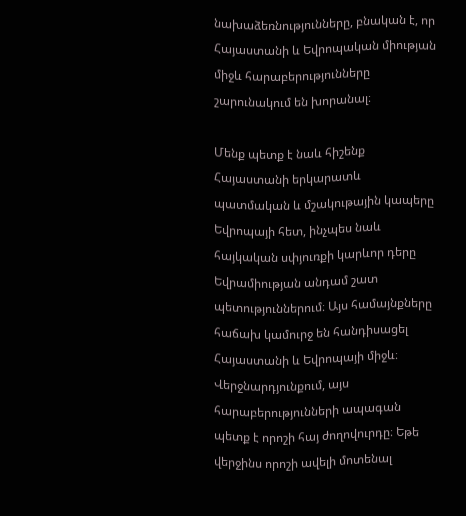նախաձեռնությունները, բնական է, որ Հայաստանի և Եվրոպական միության միջև հարաբերությունները շարունակում են խորանալ։

Մենք պետք է նաև հիշենք Հայաստանի երկարատև պատմական և մշակութային կապերը Եվրոպայի հետ, ինչպես նաև հայկական սփյուռքի կարևոր դերը Եվրամիության անդամ շատ պետություններում։ Այս համայնքները հաճախ կամուրջ են հանդիսացել Հայաստանի և Եվրոպայի միջև։ Վերջնարդյունքում, այս հարաբերությունների ապագան պետք է որոշի հայ ժողովուրդը։ Եթե վերջինս որոշի ավելի մոտենալ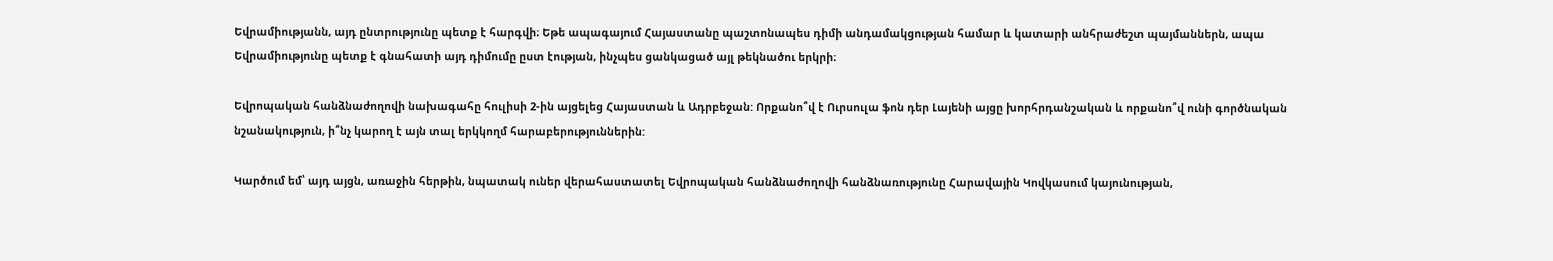Եվրամիությանն, այդ ընտրությունը պետք է հարգվի։ Եթե ապագայում Հայաստանը պաշտոնապես դիմի անդամակցության համար և կատարի անհրաժեշտ պայմաններն, ապա Եվրամիությունը պետք է գնահատի այդ դիմումը ըստ էության, ինչպես ցանկացած այլ թեկնածու երկրի։

Եվրոպական հանձնաժողովի նախագահը հուլիսի 2-ին այցելեց Հայաստան և Ադրբեջան: Որքանո՞վ է Ուրսուլա ֆոն դեր Լայենի այցը խորհրդանշական և որքանո՞վ ունի գործնական նշանակություն, ի՞նչ կարող է այն տալ երկկողմ հարաբերություններին:

Կարծում եմ՝ այդ այցն, առաջին հերթին, նպատակ ուներ վերահաստատել Եվրոպական հանձնաժողովի հանձնառությունը Հարավային Կովկասում կայունության,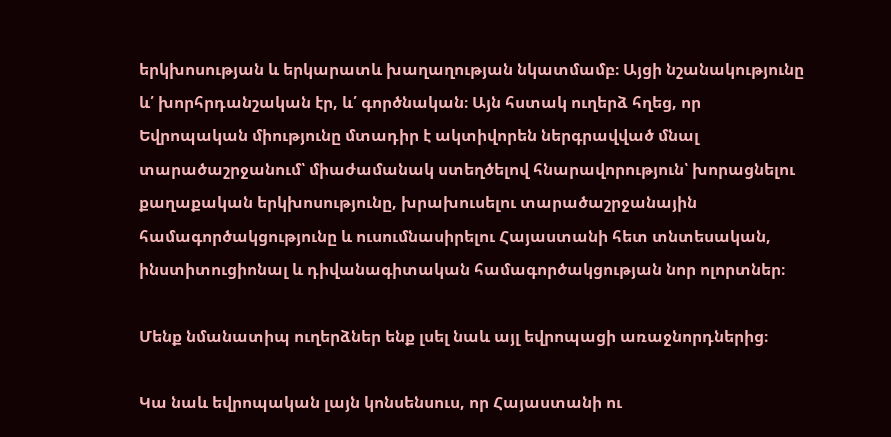երկխոսության և երկարատև խաղաղության նկատմամբ։ Այցի նշանակությունը և՛ խորհրդանշական էր, և՛ գործնական։ Այն հստակ ուղերձ հղեց, որ Եվրոպական միությունը մտադիր է ակտիվորեն ներգրավված մնալ տարածաշրջանում՝ միաժամանակ ստեղծելով հնարավորություն՝ խորացնելու քաղաքական երկխոսությունը, խրախուսելու տարածաշրջանային համագործակցությունը և ուսումնասիրելու Հայաստանի հետ տնտեսական, ինստիտուցիոնալ և դիվանագիտական համագործակցության նոր ոլորտներ։

Մենք նմանատիպ ուղերձներ ենք լսել նաև այլ եվրոպացի առաջնորդներից։

Կա նաև եվրոպական լայն կոնսենսուս, որ Հայաստանի ու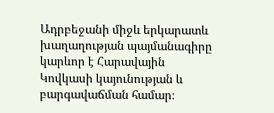Ադրբեջանի միջև երկարատև խաղաղության պայմանագիրը կարևոր է Հարավային Կովկասի կայունության և բարգավաճման համար։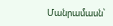Մանրամասն՝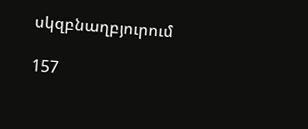սկզբնաղբյուրում

157